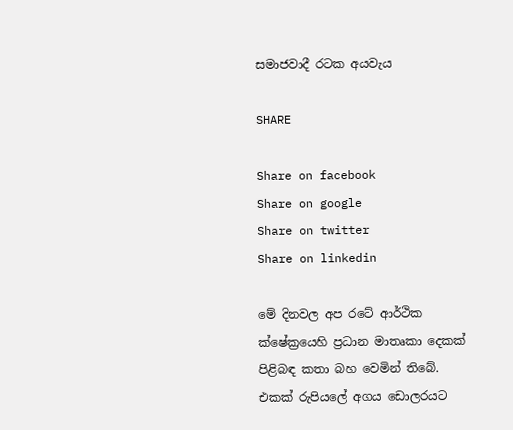සමාජවාදී රටක අයවැය

SHARE

Share on facebook
Share on google
Share on twitter
Share on linkedin

මේ දිනවල අප රටේ ආර්ථික ක්ෂේක්‍රයෙහි ප්‍රධාන මාතෘකා දෙකක් පිළිබඳ කතා බහ වෙමින් තිබේ. එකක් රුපියලේ අගය ඩොලරයට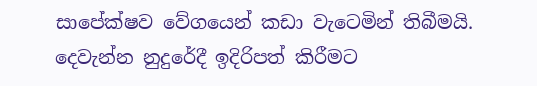සාපේක්ෂව වේගයෙන් කඩා වැටෙමින් තිබීමයි. දෙවැන්න නුදුරේදී ඉදිරිපත් කිරීමට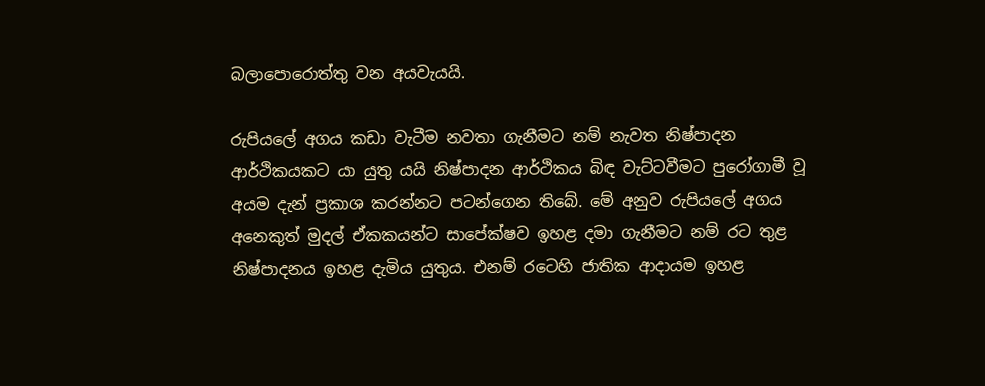බලාපොරොත්තු වන අයවැයයි.

රුපියලේ අගය කඩා වැටීම නවතා ගැනීමට නම් නැවත නිෂ්පාදන ආර්ථිකයකට යා යුතු යයි නිෂ්පාදන ආර්ථිකය බිඳ වැට්ටවීමට පුරෝගාමී වූ අයම දැන් ප්‍රකාශ කරන්නට පටන්ගෙන තිබේ. මේ අනුව රුපියලේ අගය අනෙකුත් මුදල් ඒකකයන්ට සාපේක්ෂව ඉහළ දමා ගැනීමට නම් රට තුළ නිෂ්පාදනය ඉහළ දැමිය යුතුය. එනම් රටෙහි ජාතික ආදායම ඉහළ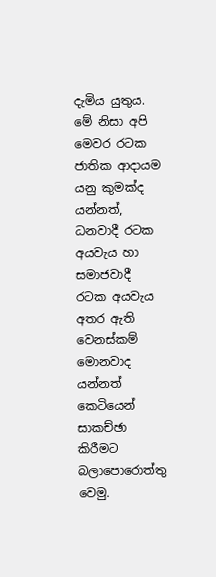දැමිය යුතුය. මේ නිසා අපි මෙවර රටක ජාතික ආදායම යනු කුමක්ද යන්නත්, ධනවාදී රටක අයවැය හා සමාජවාදී රටක අයවැය අතර ඇති වෙනස්කම් මොනවාද යන්නත් කෙටියෙන් සාකච්ඡා කිරීමට බලාපොරොත්තු වෙමු.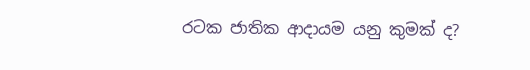රටක ජාතික ආදායම යනු කුමක් ද?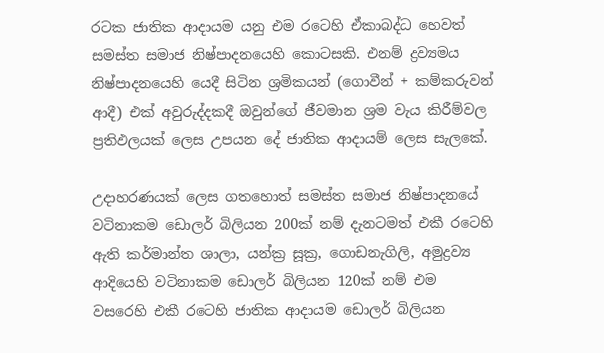රටක ජාතික ආදායම යනු එම රටෙහි ඒකාබද්ධ හෙවත් සමස්ත සමාජ නිෂ්පාදනයෙහි කොටසකි. එනම් ද්‍රව්‍යමය නිෂ්පාදනයෙහි යෙදී සිටින ශ්‍රමිකයන් (ගොවීන් + කම්කරුවන් ආදී) එක් අවුරුද්දකදී ඔවුන්ගේ ජීවමාන ශ්‍රම වැය කිරීම්වල ප්‍රතිඵලයක් ලෙස උපයන දේ ජාතික ආදායම් ලෙස සැලකේ.

උදාහරණයක් ලෙස ගතහොත් සමස්ත සමාජ නිෂ්පාදනයේ වටිනාකම ඩොලර් බිලියන 200ක් නම් දැනටමත් එකී රටෙහි ඇති කර්මාන්ත ශාලා, යන්ක්‍ර සූක්‍ර, ගොඩනැගිලි, අමුද්‍රව්‍ය ආදියෙහි වටිනාකම ඩොලර් බිලියන 120ක් නම් එම වසරෙහි එකී රටෙහි ජාතික ආදායම ඩොලර් බිලියන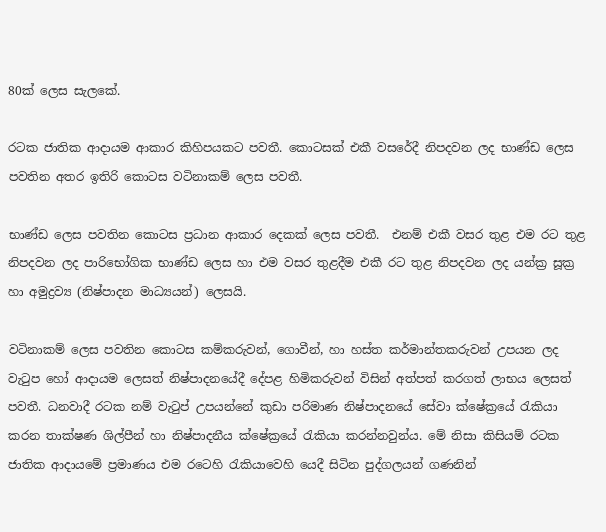80ක් ලෙස සැලකේ.

රටක ජාතික ආදායම ආකාර කිහිපයකට පවතී. කොටසක් එකී වසරේදී නිපදවන ලද භාණ්ඩ ලෙස පවතින අතර ඉතිරි කොටස වටිනාකම් ලෙස පවතී.

භාණ්ඩ ලෙස පවතින කොටස ප්‍රධාන ආකාර දෙකක් ලෙස පවතී.  එනම් එකී වසර තුළ එම රට තුළ නිපදවන ලද පාරිභෝගික භාණ්ඩ ලෙස හා එම වසර තුළදීම එකී රට තුළ නිපදවන ලද යන්ක්‍ර සූක්‍ර හා අමුද්‍රව්‍ය (නිෂ්පාදන මාධ්‍යයන්) ලෙසයි.

වටිනාකම් ලෙස පවතින කොටස කම්කරුවන්, ගොවීන්, හා හස්ත කර්මාන්තකරුවන් උපයන ලද වැටුප හෝ ආදායම ලෙසත් නිෂ්පාදනයේදී දේපළ හිමිකරුවන් විසින් අත්පත් කරගත් ලාභය ලෙසත් පවතී. ධනවාදී රටක නම් වැටුප් උපයන්නේ කුඩා පරිමාණ නිෂ්පාදනයේ සේවා ක්ෂේක්‍රයේ රැකියා කරන තාක්ෂණ ශිල්පීන් හා නිෂ්පාදනීය ක්ෂේක්‍රයේ රැකියා කරන්නවුන්ය. මේ නිසා කිසියම් රටක ජාතික ආදායමේ ප්‍රමාණය එම රටෙහි රැකියාවෙහි යෙදී සිටින පුද්ගලයන් ගණනින්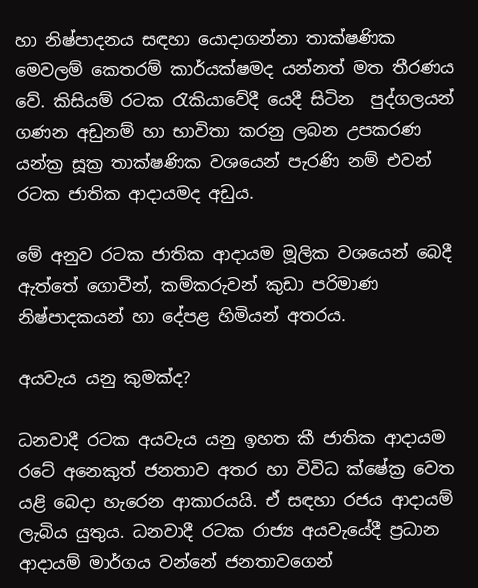හා නිෂ්පාදනය සඳහා යොදාගන්නා තාක්ෂණික මෙවලම් කෙතරම් කාර්යක්ෂමද යන්නත් මත තීරණය වේ. කිසියම් රටක රැකියාවේදී යෙදී සිටින  පුද්ගලයන් ගණන අඩුනම් හා භාවිතා කරනු ලබන උපකරණ යන්ක්‍ර සූක්‍ර තාක්ෂණික වශයෙන් පැරණි නම් එවන් රටක ජාතික ආදායමද අඩුය.

මේ අනුව රටක ජාතික ආදායම මූලික වශයෙන් බෙදී ඇත්තේ ගොවීන්, කම්කරුවන් කුඩා පරිමාණ නිෂ්පාදකයන් හා දේපළ හිමියන් අතරය.

අයවැය යනු කුමක්ද?

ධනවාදී රටක අයවැය යනු ඉහත කී ජාතික ආදායම රටේ අනෙකුත් ජනතාව අතර හා විවිධ ක්ෂේක්‍ර වෙත යළි බෙදා හැරෙන ආකාරයයි. ඒ සඳහා රජය ආදායම් ලැබිය යුතුය. ධනවාදී රටක රාජ්‍ය අයවැයේදී ප්‍රධාන ආදායම් මාර්ගය වන්නේ ජනතාවගෙන්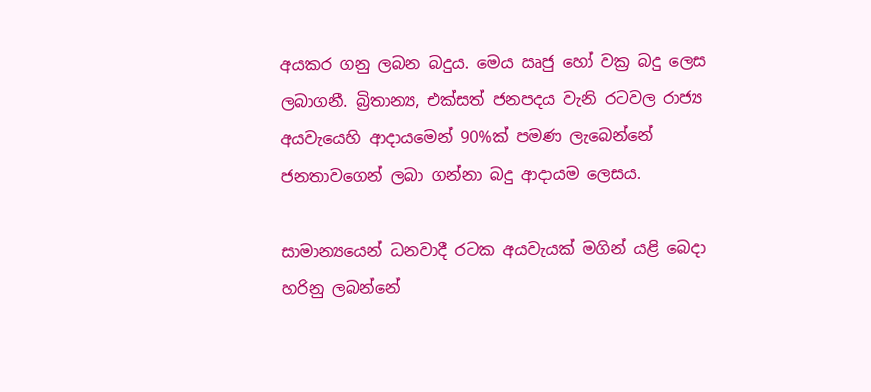අයකර ගනු ලබන බදුය. මෙය ඍජු හෝ වක්‍ර බදු ලෙස ලබාගනී. බ්‍රිතාන්‍ය, එක්සත් ජනපදය වැනි රටවල රාජ්‍ය අයවැයෙහි ආදායමෙන් 90%ක් පමණ ලැබෙන්නේ ජනතාවගෙන් ලබා ගන්නා බදු ආදායම ලෙසය.

සාමාන්‍යයෙන් ධනවාදී රටක අයවැයක් මගින් යළි බෙදා හරිනු ලබන්නේ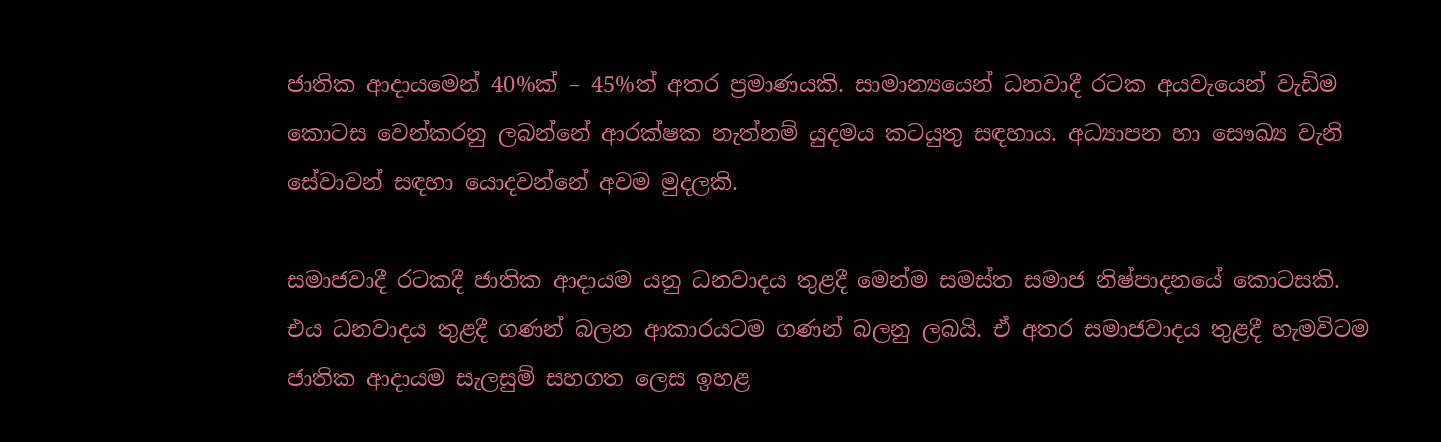ජාතික ආදායමෙන් 40%ක් – 45%ත් අතර ප්‍රමාණයකි. සාමාන්‍යයෙන් ධනවාදී රටක අයවැයෙන් වැඩිම කොටස වෙන්කරනු ලබන්නේ ආරක්ෂක නැත්නම් යුදමය කටයුතු සඳහාය. අධ්‍යාපන හා සෞඛ්‍ය වැනි සේවාවන් සඳහා යොදවන්නේ අවම මුදලකි.

සමාජවාදී රටකදී ජාතික ආදායම යනු ධනවාදය තුළදී මෙන්ම සමස්ත සමාජ නිෂ්පාදනයේ කොටසකි. එය ධනවාදය තුළදී ගණන් බලන ආකාරයටම ගණන් බලනු ලබයි. ඒ අතර සමාජවාදය තුළදී හැමවිටම ජාතික ආදායම සැලසුම් සහගත ලෙස ඉහළ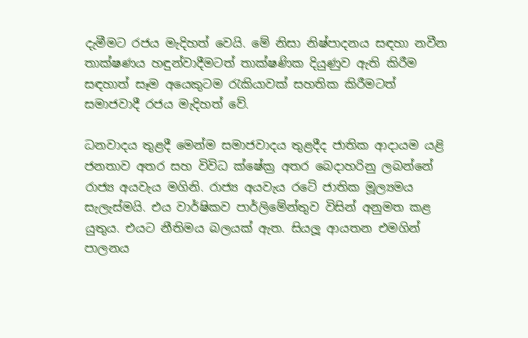දැමීමට රජය මැදිහත් වෙයි. මේ නිසා නිෂ්පාදනය සඳහා නවීන තාක්ෂණය හඳුන්වාදීමටත් තාක්ෂණික දියුණුව ඇති කිරීම සඳහාත් සෑම අයෙකුටම රැකියාවක් සහතික කිරීමටත් සමාජවාදී රජය මැදිහත් වේ.

ධනවාදය තුළදී මෙන්ම සමාජවාදය තුළදීද ජාතික ආදායම යළි ජනතාව අතර සහ විවිධ ක්ෂේක්‍ර අතර බෙදාහරිනු ලබන්නේ රාජ්‍ය අයවැය මගිනි. රාජ්‍ය අයවැය රටේ ජාතික මූල්‍යමය සැලැස්මයි. එය වාර්ෂිකව පාර්ලිමේන්තුව විසින් අනුමත කළ යුතුය. එයට නීතිමය බලයක් ඇත. සියලූ ආයතන එමගින් පාලනය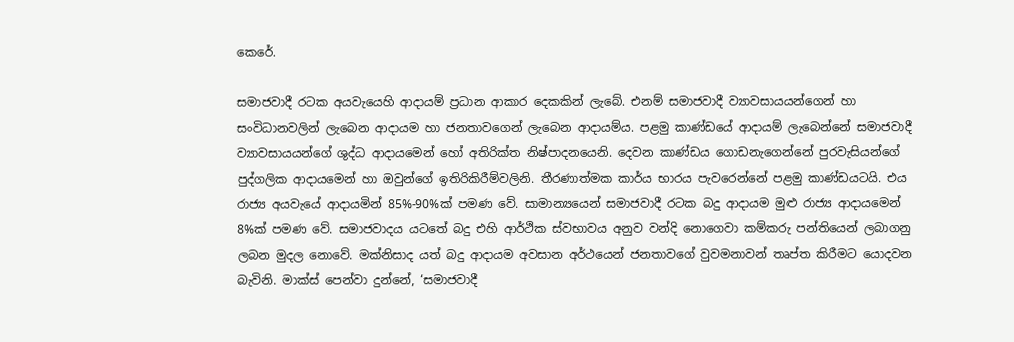කෙරේ.

සමාජවාදී රටක අයවැයෙහි ආදායම් ප්‍රධාන ආකාර දෙකකින් ලැබේ. එනම් සමාජවාදී ව්‍යාවසායයන්ගෙන් හා සංවිධානවලින් ලැබෙන ආදායම හා ජනතාවගෙන් ලැබෙන ආදායම්ය. පළමු කාණ්ඩයේ ආදායම් ලැබෙන්නේ සමාජවාදී ව්‍යාවසායයන්ගේ ශුද්ධ ආදායමෙන් හෝ අතිරික්ත නිෂ්පාදනයෙනි. දෙවන කාණ්ඩය ගොඩනැගෙන්නේ පුරවැසියන්ගේ පුද්ගලික ආදායමෙන් හා ඔවුන්ගේ ඉතිරිකිරීම්වලිනි. තීරණාත්මක කාර්ය භාරය පැවරෙන්නේ පළමු කාණ්ඩයටයි. එය රාජ්‍ය අයවැයේ ආදායමින් 85%-90%ක් පමණ වේ. සාමාන්‍යයෙන් සමාජවාදී රටක බදු ආදායම මුළු රාජ්‍ය ආදායමෙන් 8%ක් පමණ වේ. සමාජවාදය යටතේ බදු එහි ආර්ථික ස්වභාවය අනුව වන්දි නොගෙවා කම්කරු පන්තියෙන් ලබාගනු ලබන මුදල නොවේ. මක්නිසාද යත් බදු ආදායම අවසාන අර්ථයෙන් ජනතාවගේ වුවමනාවන් තෘප්ත කිරීමට යොදවන බැවිනි. මාක්ස් පෙන්වා දුන්නේ, ‘සමාජවාදී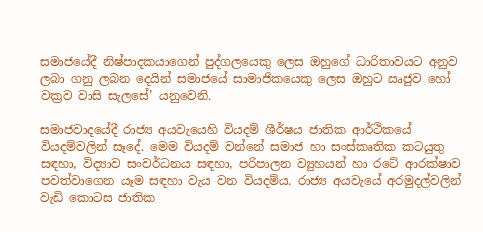සමාජයේදී නිෂ්පාදකයාගෙන් පුද්ගලයෙකු ලෙස ඔහුගේ ධාරිතාවයට අනුව ලබා ගනු ලබන දෙයින් සමාජයේ සාමාජිකයෙකු ලෙස ඔහුට ඍජුව හෝ වක්‍රව වාසි සැලසේ’ යනුවෙනි.

සමාජවාදයේදී රාජ්‍ය අයවැයෙහි වියදම් ශීර්ෂය ජාතික ආර්ථිකයේ වියදම්වලින් සෑදේ. මෙම වියදම් වන්නේ සමාජ හා සංස්කෘතික කටයුතු සඳහා, විද්‍යාව සංවර්ධනය සඳහා, පරිපාලන ව්‍යුහයන් හා රටේ ආරක්ෂාව පවත්වාගෙන යෑම සඳහා වැය වන වියදම්ය. රාජ්‍ය අයවැයේ අරමුදල්වලින් වැඩි කොටස ජාතික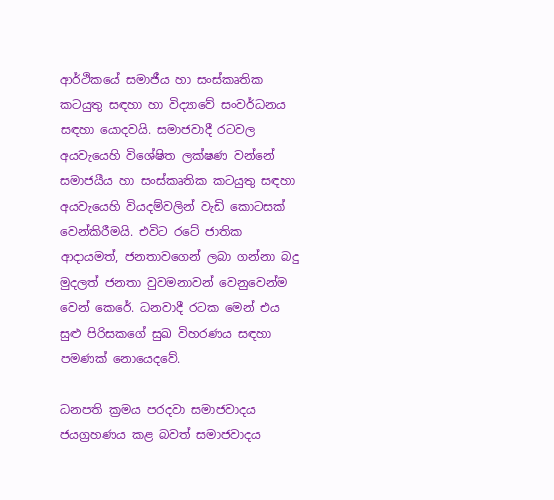ආර්ථිකයේ සමාජීය හා සංස්කෘතික කටයුතු සඳහා හා විද්‍යාවේ සංවර්ධනය සඳහා යොදවයි. සමාජවාදී රටවල අයවැයෙහි විශේෂිත ලක්ෂණ වන්නේ සමාජයීය හා සංස්කෘතික කටයුතු සඳහා අයවැයෙහි වියදම්වලින් වැඩි කොටසක් වෙන්කිරීමයි. එවිට රටේ ජාතික ආදායමත්, ජනතාවගෙන් ලබා ගන්නා බදු මුදලත් ජනතා වුවමනාවන් වෙනුවෙන්ම වෙන් කෙරේ. ධනවාදී රටක මෙන් එය සුළු පිරිසකගේ සුඛ විහරණය සඳහා පමණක් නොයෙදවේ.

ධනපති ක්‍රමය පරදවා සමාජවාදය ජයග්‍රහණය කළ බවත් සමාජවාදය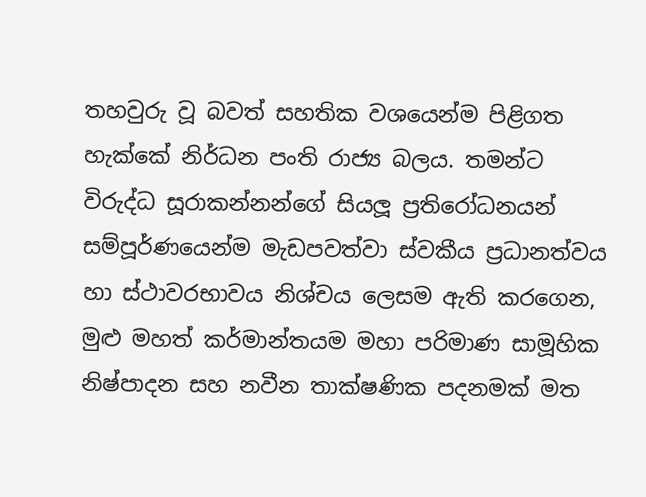තහවුරු වූ බවත් සහතික වශයෙන්ම පිළිගත හැක්කේ නිර්ධන පංති රාජ්‍ය බලය. තමන්ට විරුද්ධ සූරාකන්නන්ගේ සියලූ ප්‍රතිරෝධනයන් සම්පූර්ණයෙන්ම මැඩපවත්වා ස්වකීය ප්‍රධානත්වය හා ස්ථාවරභාවය නිශ්චය ලෙසම ඇති කරගෙන, මුළු මහත් කර්මාන්තයම මහා පරිමාණ සාමූහික නිෂ්පාදන සහ නවීන තාක්ෂණික පදනමක් මත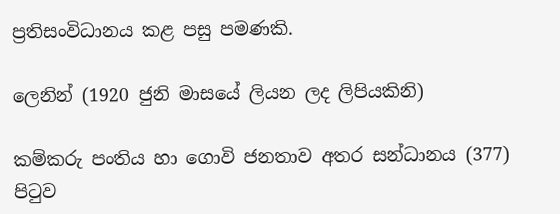ප්‍රතිසංවිධානය කළ පසු පමණකි.

ලෙනින් (1920 ජුනි මාසයේ ලියන ලද ලිපියකිනි)

කම්කරු පංතිය හා ගොවි ජනතාව අතර සන්ධානය (377) පිටුව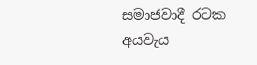සමාජවාදී රටක අයවැය